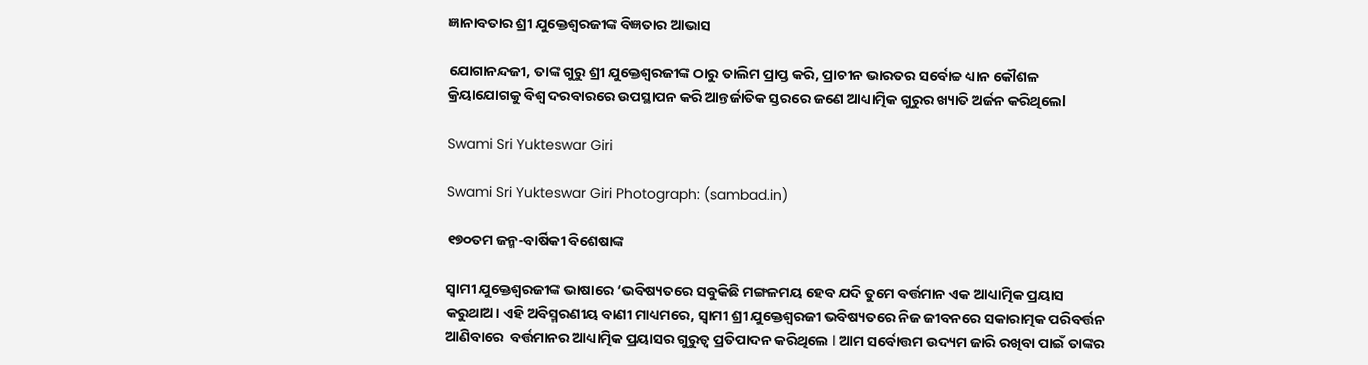ଜ୍ଞାନାବତାର ଶ୍ରୀ ଯୁକ୍ତେଶ୍ୱରଜୀଙ୍କ ବିଜ୍ଞତାର ଆଭାସ

ଯୋଗାନନ୍ଦଜୀ, ତାଙ୍କ ଗୁରୁ ଶ୍ରୀ ଯୁକ୍ତେଶ୍ୱରଜୀଙ୍କ ଠାରୁ ତାଲିମ ପ୍ରାପ୍ତ କରି, ପ୍ରାଚୀନ ଭାରତର ସର୍ବୋଚ୍ଚ ଧ୍ୟାନ କୌଶଳ କ୍ରିୟାଯୋଗକୁ ବିଶ୍ୱ ଦରବାରରେ ଉପସ୍ଥାପନ କରି ଆନ୍ତର୍ଜାତିକ ସ୍ତରରେ ଜଣେ ଆଧ୍ୟାତ୍ମିକ ଗୁରୁର ଖ୍ୟାତି ଅର୍ଜନ କରିଥିଲେl

Swami Sri Yukteswar Giri

Swami Sri Yukteswar Giri Photograph: (sambad.in)

୧୭୦ତମ ଜନ୍ମ-ବାର୍ଷିକୀ ବିଶେଷାଙ୍କ

ସ୍ୱାମୀ ଯୁକ୍ତେଶ୍ୱରଜୀଙ୍କ ଭାଷାରେ ‘ଭବିଷ୍ୟତରେ ସବୁକିଛି ମଙ୍ଗଳମୟ ହେବ ଯଦି ତୁମେ ବର୍ତ୍ତମାନ ଏକ ଆଧ୍ୟାତ୍ମିକ ପ୍ରୟାସ କରୁଥାଅ। ଏହି ଅବିସ୍ମରଣୀୟ ବାଣୀ ମାଧ୍ୟମରେ, ସ୍ୱାମୀ ଶ୍ରୀ ଯୁକ୍ତେଶ୍ୱରଜୀ ଭବିଷ୍ୟତରେ ନିଜ ଜୀବନରେ ସକାରାତ୍ମକ ପରିବର୍ତ୍ତନ ଆଣିବାରେ  ବର୍ତ୍ତମାନର ଆଧ୍ୟାତ୍ମିକ ପ୍ରୟାସର ଗୁରୁତ୍ୱ ପ୍ରତିପାଦନ କରିଥିଲେ l ଆମ ସର୍ବୋତ୍ତମ ଉଦ୍ୟମ ଜାରି ରଖିବା ପାଇଁ ତାଙ୍କର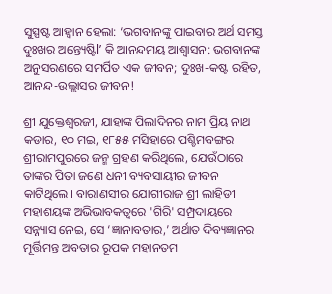ସୁସ୍ପଷ୍ଟ ଆହ୍ୱାନ ହେଲା: ‘ଭଗବାନଙ୍କୁ ପାଇବାର ଅର୍ଥ ସମସ୍ତ ଦୁଃଖର ଅନ୍ତ୍ୟେଷ୍ଟିl’ କି ଆନନ୍ଦମୟ ଆଶ୍ଵାସନ: ଭଗବାନଙ୍କ ଅନୁସରଣରେ ସମର୍ପିତ ଏକ ଜୀବନ; ଦୁଃଖ-କଷ୍ଟ ରହିତ, ଆନନ୍ଦ-ଉଲ୍ଲାସର ଜୀବନ!

ଶ୍ରୀ ଯୁକ୍ତେଶ୍ୱରଜୀ, ଯାହାଙ୍କ ପିଲାଦିନର ନାମ ପ୍ରିୟ ନାଥ କଡାର, ୧୦ ମଇ, ୧୮୫୫ ମସିହାରେ ପଶ୍ଚିମବଙ୍ଗର ଶ୍ରୀରାମପୁରରେ ଜନ୍ମ ଗ୍ରହଣ କରିଥିଲେ, ଯେଉଁଠାରେ ତାଙ୍କର ପିତା ଜଣେ ଧନୀ ବ୍ୟବସାୟୀର ଜୀବନ କାଟିଥିଲେ। ବାରାଣସୀର ଯୋଗୀରାଜ ଶ୍ରୀ ଲାହିଡୀ ମହାଶୟଙ୍କ ଅଭିଭାବକତ୍ୱରେ 'ଗିରି' ସମ୍ପ୍ରଦାୟରେ ସନ୍ନ୍ୟାସ ନେଇ, ସେ ‘ଜ୍ଞାନାବତାର,’ ଅର୍ଥାତ ଦିବ୍ୟଜ୍ଞାନର ମୂର୍ତ୍ତିମନ୍ତ ଅବତାର ରୂପକ ମହାନତମ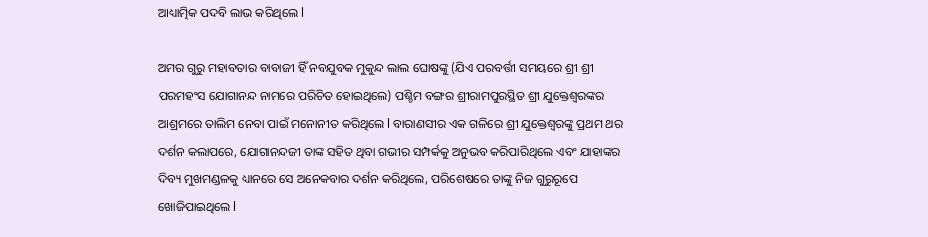ଆଧ୍ୟାତ୍ମିକ ପଦବି ଲାଭ କରିଥିଲେ l

ଅମର ଗୁରୁ ମହାବତାର ବାବାଜୀ ହିଁ ନବଯୁବକ ମୁକୁନ୍ଦ ଲାଲ ଘୋଷଙ୍କୁ (ଯିଏ ପରବର୍ତ୍ତୀ ସମୟରେ ଶ୍ରୀ ଶ୍ରୀ ପରମହଂସ ଯୋଗାନନ୍ଦ ନାମରେ ପରିଚିତ ହୋଇଥିଲେ) ପଶ୍ଚିମ ବଙ୍ଗର ଶ୍ରୀରାମପୁରସ୍ଥିତ ଶ୍ରୀ ଯୁକ୍ତେଶ୍ୱରଙ୍କର ଆଶ୍ରମରେ ତାଲିମ ନେବା ପାଇଁ ମନୋନୀତ କରିଥିଲେ l ବାରାଣସୀର ଏକ ଗଳିରେ ଶ୍ରୀ ଯୁକ୍ତେଶ୍ୱରଙ୍କୁ ପ୍ରଥମ ଥର ଦର୍ଶନ କଲାପରେ, ଯୋଗାନନ୍ଦଜୀ ତାଙ୍କ ସହିତ ଥିବା ଗଭୀର ସମ୍ପର୍କକୁ ଅନୁଭବ କରିପାରିଥିଲେ ଏବଂ ଯାହାଙ୍କର ଦିବ୍ୟ ମୁଖମଣ୍ଡଳକୁ ଧ୍ୟାନରେ ସେ ଅନେକବାର ଦର୍ଶନ କରିଥିଲେ, ପରିଶେଷରେ ତାଙ୍କୁ ନିଜ ଗୁରୁରୂପେ ଖୋଜିପାଇଥିଲେ l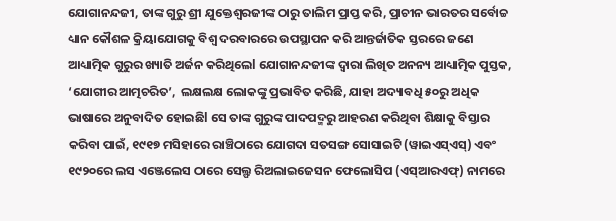ଯୋଗାନନ୍ଦଜୀ, ତାଙ୍କ ଗୁରୁ ଶ୍ରୀ ଯୁକ୍ତେଶ୍ୱରଜୀଙ୍କ ଠାରୁ ତାଲିମ ପ୍ରାପ୍ତ କରି, ପ୍ରାଚୀନ ଭାରତର ସର୍ବୋଚ୍ଚ ଧ୍ୟାନ କୌଶଳ କ୍ରିୟାଯୋଗକୁ ବିଶ୍ୱ ଦରବାରରେ ଉପସ୍ଥାପନ କରି ଆନ୍ତର୍ଜାତିକ ସ୍ତରରେ ଜଣେ ଆଧ୍ୟାତ୍ମିକ ଗୁରୁର ଖ୍ୟାତି ଅର୍ଜନ କରିଥିଲେl ଯୋଗାନନ୍ଦଜୀଙ୍କ ଦ୍ୱାରା ଲିଖିତ ଅନନ୍ୟ ଆଧ୍ୟାତ୍ମିକ ପୁସ୍ତକ, ‘ଯୋଗୀର ଆତ୍ମଚରିତ’,  ଲକ୍ଷଲକ୍ଷ ଲୋକଙ୍କୁ ପ୍ରଭାବିତ କରିଛି, ଯାହା ଅଦ୍ୟାବଧି ୫୦ରୁ ଅଧିକ ଭାଷାରେ ଅନୁବାଦିତ ହୋଇଛିl ସେ ତାଙ୍କ ଗୁରୁଙ୍କ ପାଦପଦ୍ମରୁ ଆହରଣ କରିଥିବା ଶିକ୍ଷାକୁ ବିସ୍ତାର କରିବା ପାଇଁ, ୧୯୧୭ ମସିହାରେ ରାଞ୍ଚିଠାରେ ଯୋଗଦା ସତସଙ୍ଗ ସୋସାଇଟି (ୱାଇଏସ୍‌ଏସ୍‌) ଏବଂ ୧୯୨୦ରେ ଲସ ଏଞ୍ଜେଲେସ ଠାରେ ସେଲ୍ଫ ରିଅଲାଇଜେସନ ଫେଲୋସିପ (ଏସ୍‌ଆରଏଫ୍‌) ନାମରେ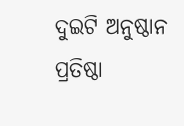ଦୁଇଟି ଅନୁଷ୍ଠାନ ପ୍ରତିଷ୍ଠା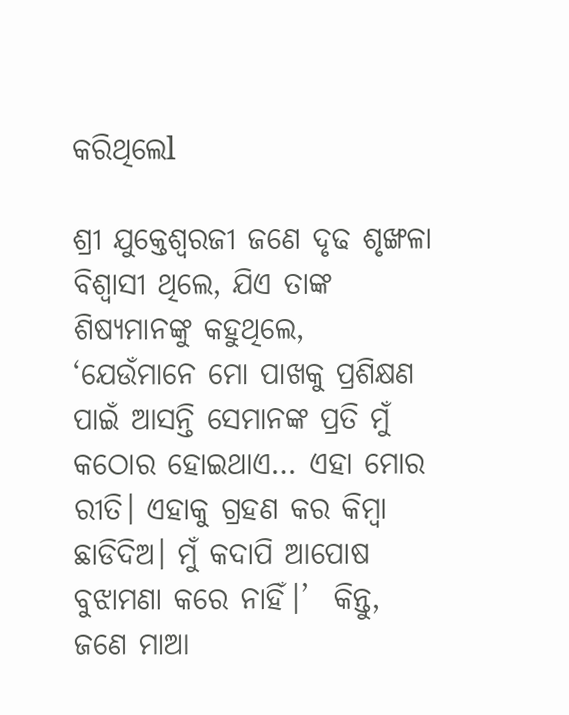କରିଥିଲେl

ଶ୍ରୀ ଯୁକ୍ତେଶ୍ୱରଜୀ ଜଣେ ଦୃଢ ଶୃଙ୍ଖଳା ବିଶ୍ୱାସୀ ଥିଲେ, ଯିଏ ତାଙ୍କ ଶିଷ୍ୟମାନଙ୍କୁ କହୁଥିଲେ, ‘ଯେଉଁମାନେ ମୋ ପାଖକୁ ପ୍ରଶିକ୍ଷଣ ପାଇଁ ଆସନ୍ତି ସେମାନଙ୍କ ପ୍ରତି ମୁଁ କଠୋର ହୋଇଥାଏ… ଏହା ମୋର ରୀତି। ଏହାକୁ ଗ୍ରହଣ କର କିମ୍ବା ଛାଡିଦିଅ। ମୁଁ କଦାପି ଆପୋଷ ବୁଝାମଣା କରେ ନାହିଁ।’  କିନ୍ତୁ, ଜଣେ ମାଆ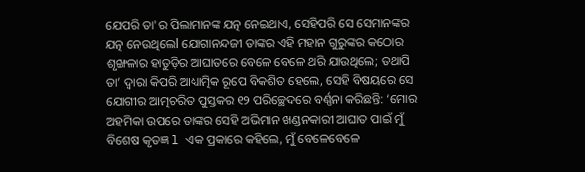ଯେପରି ତା'ର ପିଲାମାନଙ୍କ ଯତ୍ନ ନେଇଥାଏ, ସେହିପରି ସେ ସେମାନଙ୍କର ଯତ୍ନ ନେଉଥିଲେl ଯୋଗାନନ୍ଦଜୀ ତାଙ୍କର ଏହି ମହାନ ଗୁରୁଙ୍କର କଠୋର ଶୃଙ୍ଖଳାର ହାତୁଡ଼ିର ଆଘାତରେ ବେଳେ ବେଳେ ଥରି ଯାଉଥିଲେ; ତଥାପି ତା’ ଦ୍ୱାରା କିପରି ଆଧ୍ୟାତ୍ମିକ ରୂପେ ବିକଶିତ ହେଲେ, ସେହି ବିଷୟରେ ସେ ଯୋଗୀର ଆତ୍ମଚରିତ ପୁସ୍ତକର ୧୨ ପରିଚ୍ଛେଦରେ ବର୍ଣ୍ଣନା କରିଛନ୍ତି: ‘ମୋର ଅହମିକା ଉପରେ ତାଙ୍କର ସେହି ଅଭିମାନ ଖଣ୍ଡନକାରୀ ଆଘାତ ପାଇଁ ମୁଁ ବିଶେଷ କୃତଜ୍ଞ l ଏକ ପ୍ରକାରେ କହିଲେ, ମୁଁ ବେଳେବେଳେ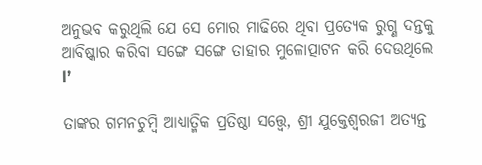ଅନୁଭବ କରୁଥିଲି ଯେ ସେ ମୋର ମାଢିରେ ଥିବା ପ୍ରତ୍ୟେକ ରୁଗ୍ଣ ଦନ୍ତକୁ ଆବିଷ୍କାର କରିବା ସଙ୍ଗେ ସଙ୍ଗେ ତାହାର ମୁଳୋତ୍ପାଟନ କରି ଦେଉଥିଲେ l’

ତାଙ୍କର ଗମନଚୁମ୍ବି ଆଧ୍ୟାତ୍ମିକ ପ୍ରତିଷ୍ଠା ସତ୍ତ୍ୱେ, ଶ୍ରୀ ଯୁକ୍ତେଶ୍ୱରଜୀ ଅତ୍ୟନ୍ତ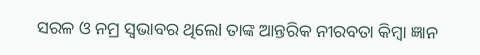ସରଳ ଓ ନମ୍ର ସ୍ୱଭାବର ଥିଲେl ତାଙ୍କ ଆନ୍ତରିକ ନୀରବତା କିମ୍ବା ଜ୍ଞାନ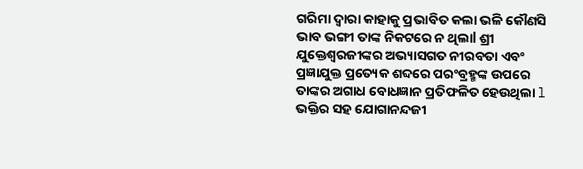ଗରିମା ଦ୍ୱାରା କାହାକୁ ପ୍ରଭାବିତ କଲା ଭଳି କୌଣସି ଭାବ ଭଙ୍ଗୀ ତାଙ୍କ ନିକଟରେ ନ ଥିଲାl ଶ୍ରୀ ଯୁକ୍ତେଶ୍ୱରଜୀଙ୍କର ଅଭ୍ୟାସଗତ ନୀରବତା ଏବଂ ପ୍ରଜ୍ଞାଯୁକ୍ତ ପ୍ରତ୍ୟେକ ଶବ୍ଦରେ ପରଂବ୍ରହ୍ମଙ୍କ ଉପରେ ତାଙ୍କର ଅଗାଧ ବୋଧଜ୍ଞାନ ପ୍ରତିଫଳିତ ହେଉଥିଲା l ଭକ୍ତିର ସହ ଯୋଗାନନ୍ଦଜୀ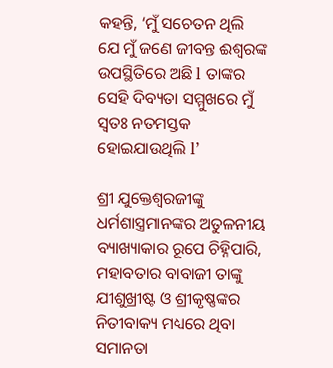କହନ୍ତି, ‘ମୁଁ ସଚେତନ ଥିଲି ଯେ ମୁଁ ଜଣେ ଜୀବନ୍ତ ଈଶ୍ୱରଙ୍କ ଉପସ୍ଥିତିରେ ଅଛି l ତାଙ୍କର ସେହି ଦିବ୍ୟତା ସମ୍ମୁଖରେ ମୁଁ ସ୍ୱତଃ ନତମସ୍ତକ ହୋଇଯାଉଥିଲି l’

ଶ୍ରୀ ଯୁକ୍ତେଶ୍ୱରଜୀଙ୍କୁ ଧର୍ମଶାସ୍ତ୍ରମାନଙ୍କର ଅତୁଳନୀୟ ବ୍ୟାଖ୍ୟାକାର ରୂପେ ଚିହ୍ନିପାରି, ମହାବତାର ବାବାଜୀ ତାଙ୍କୁ ଯୀଶୁଖ୍ରୀଷ୍ଟ ଓ ଶ୍ରୀକୃଷ୍ଣଙ୍କର ନିତୀବାକ୍ୟ ମଧ୍ୟରେ ଥିବା ସମାନତା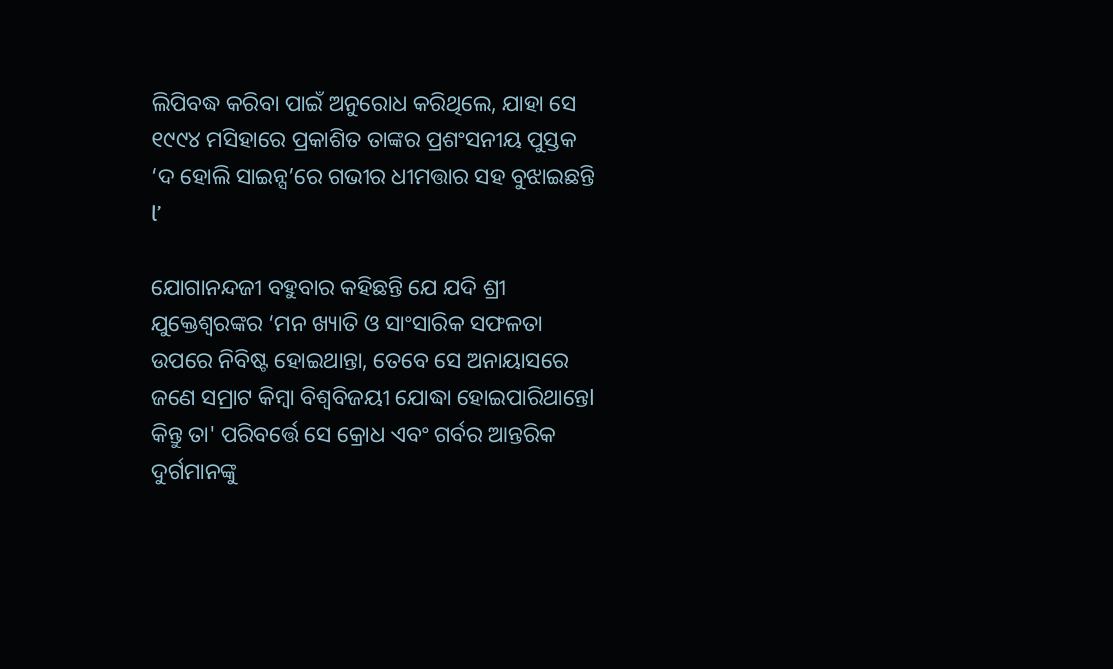ଲିପିବଦ୍ଧ କରିବା ପାଇଁ ଅନୁରୋଧ କରିଥିଲେ, ଯାହା ସେ ୧୯୯୪ ମସିହାରେ ପ୍ରକାଶିତ ତାଙ୍କର ପ୍ରଶଂସନୀୟ ପୁସ୍ତକ ‘ଦ ହୋଲି ସାଇନ୍ସ’ରେ ଗଭୀର ଧୀମତ୍ତାର ସହ ବୁଝାଇଛନ୍ତି l’

ଯୋଗାନନ୍ଦଜୀ ବହୁବାର କହିଛନ୍ତି ଯେ ଯଦି ଶ୍ରୀ ଯୁକ୍ତେଶ୍ୱରଙ୍କର ‘ମନ ଖ୍ୟାତି ଓ ସାଂସାରିକ ସଫଳତା ଉପରେ ନିବିଷ୍ଟ ହୋଇଥାନ୍ତା, ତେବେ ସେ ଅନାୟାସରେ ଜଣେ ସମ୍ରାଟ କିମ୍ବା ବିଶ୍ଵବିଜୟୀ ଯୋଦ୍ଧା ହୋଇପାରିଥାନ୍ତେl କିନ୍ତୁ ତା' ପରିବର୍ତ୍ତେ ସେ କ୍ରୋଧ ଏବଂ ଗର୍ବର ଆନ୍ତରିକ ଦୁର୍ଗମାନଙ୍କୁ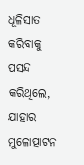ଧୂଳିସାତ କରିବାକୁ ପସନ୍ଦ କରିଥିଲେ, ଯାହାର ମୁଳୋତ୍ପାଟନ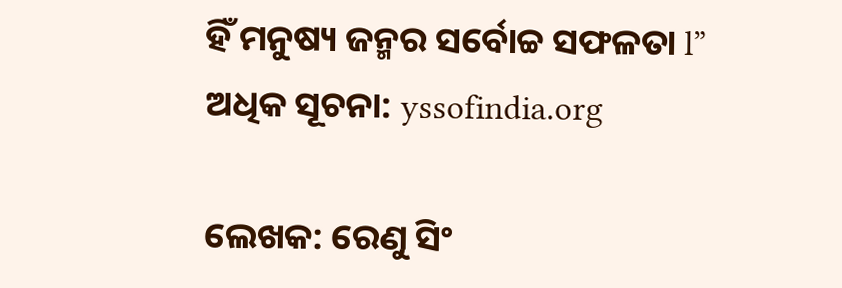ହିଁ ମନୁଷ୍ୟ ଜନ୍ମର ସର୍ବୋଚ୍ଚ ସଫଳତା l” ଅଧିକ ସୂଚନା: yssofindia.org

ଲେଖକ: ରେଣୁ ସିଂ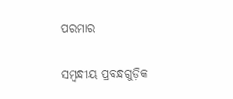ପରମାର

ସମ୍ବନ୍ଧୀୟ ପ୍ରବନ୍ଧଗୁଡ଼ିକ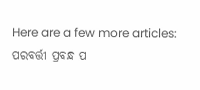Here are a few more articles:
ପରବର୍ତ୍ତୀ ପ୍ରବନ୍ଧ ପ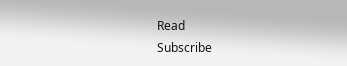Read
Subscribe